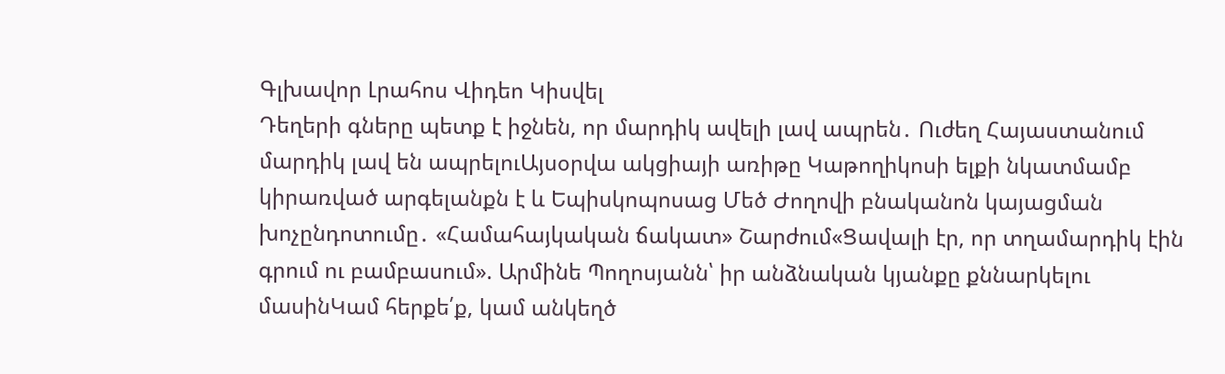Գլխավոր Լրահոս Վիդեո Կիսվել
Դեղերի գները պետք է իջնեն, որ մարդիկ ավելի լավ ապրեն․ Ուժեղ Հայաստանում մարդիկ լավ են ապրելուԱյսօրվա ակցիայի առիթը Կաթողիկոսի ելքի նկատմամբ կիրառված արգելանքն է և Եպիսկոպոսաց Մեծ Ժողովի բնականոն կայացման խոչընդոտումը․ «Համահայկական ճակատ» Շարժում«Ցավալի էր, որ տղամարդիկ էին գրում ու բամբասում». Արմինե Պողոսյանն՝ իր անձնական կյանքը քննարկելու մասինԿամ հերքե՛ք, կամ անկեղծ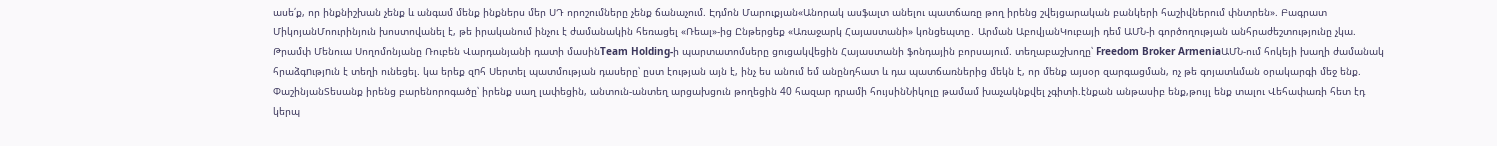ասե՛ք, որ ինքնիշխան չենք և անգամ մենք ինքներս մեր ՍԴ որոշումները չենք ճանաչում. Էդմոն Մարուքյան«Անորակ ասֆալտ անելու պատճառը թող իրենց շվեյցարական բանկերի հաշիվներում փնտրեն». Բագրատ ՄիկոյանՄոուրինյուն խոստովանել է, թե իրականում ինչու է ժամանակին հեռացել «Ռեալ»-ից Ընթերցեք «Առաջարկ Հայաստանի» կոնցեպտը․ Արման ԱբովյանԿուբայի դեմ ԱՄՆ-ի գործողության անհրաժեշտությունը չկա. Թրամփ Մենուա Սողոմոնյանը Ռուբեն Վարդանյանի դատի մասինTeam Holding-ի պարտատոմսերը ցուցակվեցին Հայաստանի ֆոնդային բորսայում. տեղաբաշխողը՝ Freedom Broker ArmeniaԱՄՆ-ում հոկեյի խաղի ժամանակ հրաձգnւթյnւն է տեղի ունեցել. կա երեք զnհ Սերտել պատմության դասերը՝ ըստ էության այն է, ինչ ես անում եմ անընդհատ և դա պատճառներից մեկն է, որ մենք այսօր զարգացման, ոչ թե գոյատևման օրակարգի մեջ ենք. ՓաշինյանՏեսանք իրենց բարենորոգածը՝ իրենք սաղ լափեցին, անտուն-անտեղ արցախցուն թողեցին 40 հազար դրամի հույսինՆիկոլը թամամ խաչակնքվել չգիտի.էնքան անթասիբ ենք,թույլ ենք տալու Վեհափառի հետ էդ կերպ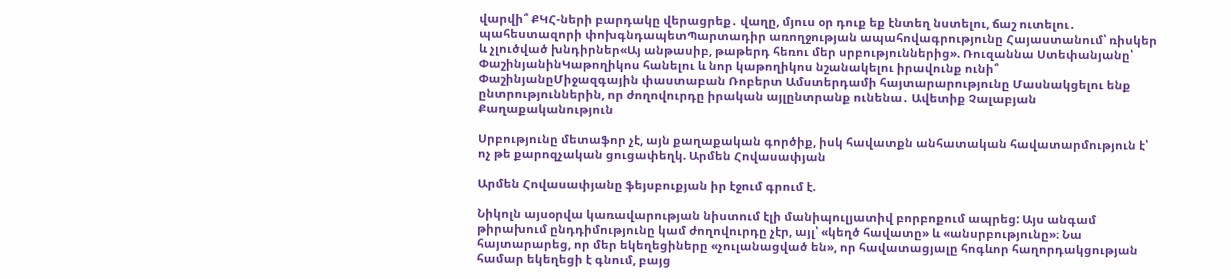վարվի՞ ՔԿՀ-ների բարդակը վերացրեք․ վաղը, մյուս օր դուք եք էնտեղ նստելու, ճաշ ուտելու․ պահեստազորի փոխգնդապետՊարտադիր առողջության ապահովագրությունը Հայաստանում՝ ռիսկեր և չլուծված խնդիրներ«Այ անթասիբ, թաթերդ հեռու մեր սրբություններից». Ռուզաննա Ստեփանյանը՝ ՓաշինյանինԿաթողիկոս հանելու և նոր կաթողիկոս նշանակելու իրավունք ունի՞ ՓաշինյանըՄիջազգային փաստաբան Ռոբերտ Ամստերդամի հայտարարությունը Մասնակցելու ենք ընտրություններին, որ ժողովուրդը իրական այլընտրանք ունենա․ Ավետիք Չալաբյան
Քաղաքականություն

Սրբությունը մետաֆոր չէ, այն քաղաքական գործիք, իսկ հավատքն անհատական հավատարմություն է՝ ոչ թե քարոզչական ցուցափեղկ. Արմեն Հովասափյան

Արմեն Հովասափյանը ֆեյսբուքյան իր էջում գրում է.

Նիկոլն այսօրվա կառավարության նիստում էլի մանիպուլյատիվ բորբոքում ապրեց: Այս անգամ թիրախում ընդդիմությունը կամ ժողովուրդը չէր, այլ՝ «կեղծ հավատը» և «անսրբությունը»։ Նա հայտարարեց, որ մեր եկեղեցիները «չուլանացված են», որ հավատացյալը հոգևոր հաղորդակցության համար եկեղեցի է գնում, բայց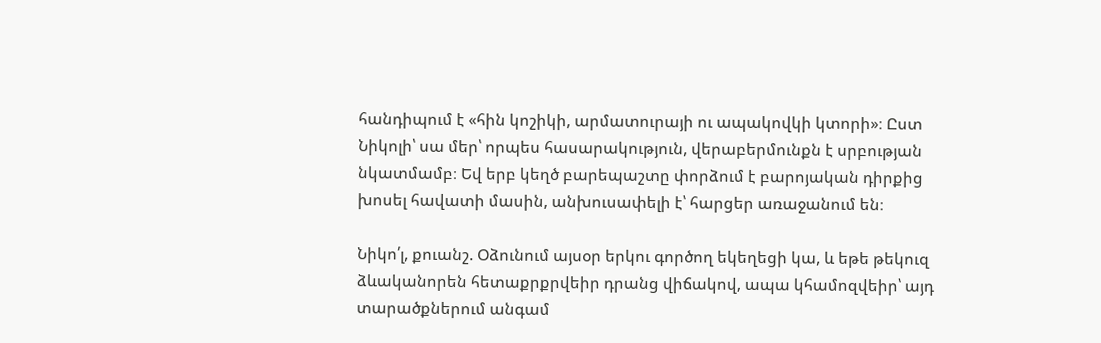հանդիպում է «հին կոշիկի, արմատուրայի ու ապակովկի կտորի»։ Ըստ Նիկոլի՝ սա մեր՝ որպես հասարակություն, վերաբերմունքն է սրբության նկատմամբ։ Եվ երբ կեղծ բարեպաշտը փորձում է բարոյական դիրքից խոսել հավատի մասին, անխուսափելի է՝ հարցեր առաջանում են։

Նիկո՛լ, քուանշ. Օձունում այսօր երկու գործող եկեղեցի կա, և եթե թեկուզ ձևականորեն հետաքրքրվեիր դրանց վիճակով, ապա կհամոզվեիր՝ այդ տարածքներում անգամ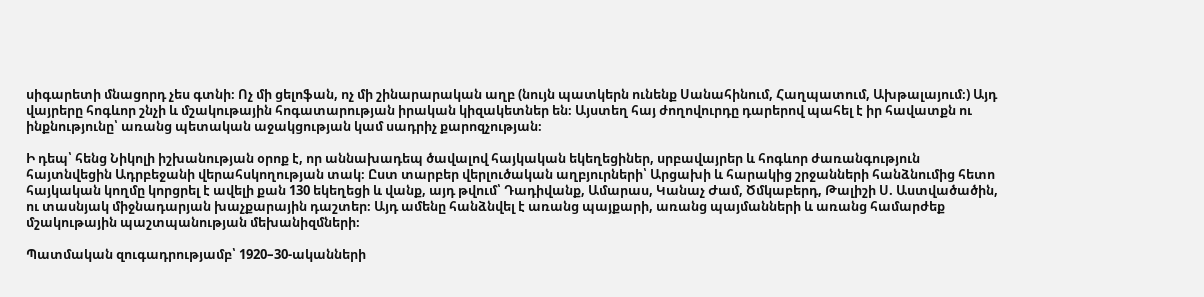սիգարետի մնացորդ չես գտնի։ Ոչ մի ցելոֆան, ոչ մի շինարարական աղբ (նույն պատկերն ունենք Սանահինում, Հաղպատում, Ախթալայում։) Այդ վայրերը հոգևոր շնչի և մշակութային հոգատարության իրական կիզակետներ են։ Այստեղ հայ ժողովուրդը դարերով պահել է իր հավատքն ու ինքնությունը՝ առանց պետական աջակցության կամ սադրիչ քարոզչության։

Ի դեպ՝ հենց Նիկոլի իշխանության օրոք է, որ աննախադեպ ծավալով հայկական եկեղեցիներ, սրբավայրեր և հոգևոր ժառանգություն հայտնվեցին Ադրբեջանի վերահսկողության տակ։ Ըստ տարբեր վերլուծական աղբյուրների՝ Արցախի և հարակից շրջանների հանձնումից հետո հայկական կողմը կորցրել է ավելի քան 130 եկեղեցի և վանք, այդ թվում՝ Դադիվանք, Ամարաս, Կանաչ Ժամ, Ծմկաբերդ, Թալիշի Ս. Աստվածածին, ու տասնյակ միջնադարյան խաչքարային դաշտեր։ Այդ ամենը հանձնվել է առանց պայքարի, առանց պայմանների և առանց համարժեք մշակութային պաշտպանության մեխանիզմների։

Պատմական զուգադրությամբ՝ 1920–30-ականների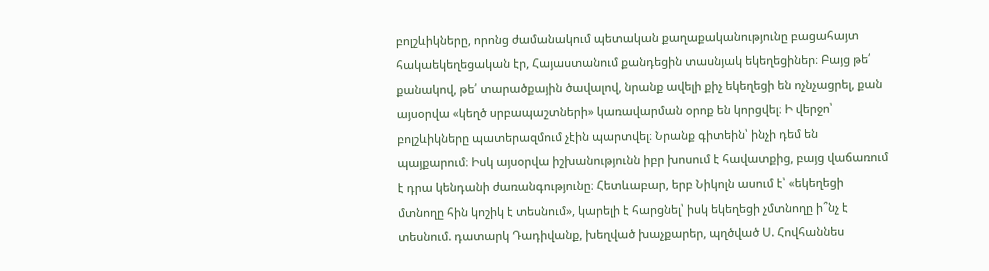բոլշևիկները, որոնց ժամանակում պետական քաղաքականությունը բացահայտ հակաեկեղեցական էր, Հայաստանում քանդեցին տասնյակ եկեղեցիներ։ Բայց թե՛ քանակով, թե՛ տարածքային ծավալով, նրանք ավելի քիչ եկեղեցի են ոչնչացրել, քան այսօրվա «կեղծ սրբապաշտների» կառավարման օրոք են կորցվել։ Ի վերջո՝ բոլշևիկները պատերազմում չէին պարտվել։ Նրանք գիտեին՝ ինչի դեմ են պայքարում։ Իսկ այսօրվա իշխանությունն իբր խոսում է հավատքից, բայց վաճառում է դրա կենդանի ժառանգությունը։ Հետևաբար, երբ Նիկոլն ասում է՝ «եկեղեցի մտնողը հին կոշիկ է տեսնում», կարելի է հարցնել՝ իսկ եկեղեցի չմտնողը ի՞նչ է տեսնում. դատարկ Դադիվանք, խեղված խաչքարեր, պղծված Ս. Հովհաննես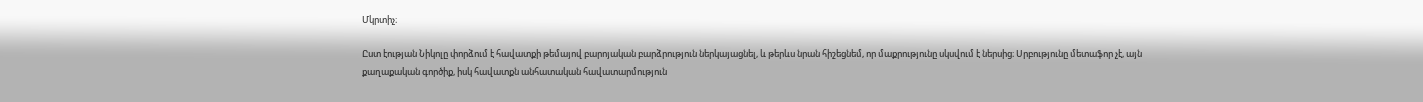Մկրտիչ։

Ըստ էության Նիկոլը փորձում է հավատքի թեմայով բարոյական բարձրություն ներկայացնել, և թերևս նրան հիշեցնեմ, որ մաքրությունը սկսվում է ներսից։ Սրբությունը մետաֆոր չէ, այն քաղաքական գործիք, իսկ հավատքն անհատական հավատարմություն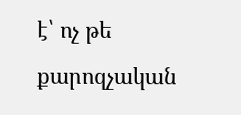է՝ ոչ թե քարոզչական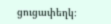ցուցափեղկ։